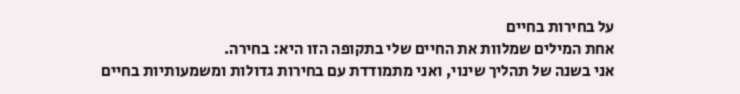על בחירות בחיים
אחת המילים שמלוות את החיים שלי בתקופה הזו היא: בחירה.
אני בשנה של תהליך שינוי, ואני מתמודדת עם בחירות גדולות ומשמעותיות בחיים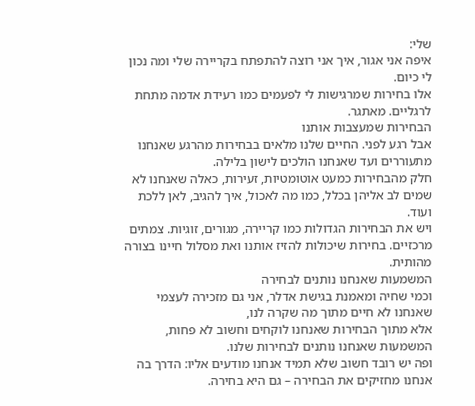שלי:
איפה אני אגור, איך אני רוצה להתפתח בקריירה שלי ומה נכון לי כיום.
אלו בחירות שמרגישות לי לפעמים כמו רעידת אדמה מתחת לרגליים. מאתגר.
הבחירות שמעצבות אותנו
אבל רגע לפני. החיים שלנו מלאים בבחירות מהרגע שאנחנו מתעוררים ועד שאנחנו הולכים לישון בלילה.
חלק מהבחירות כמעט אוטומטיות, זעירות, כאלה שאנחנו לא שמים לב אליהן בכלל, כמו מה לאכול, איך להגיב, לאן ללכת ועוד.
ויש את הבחירות הגדולות כמו קריירה, מגורים, זוגיות. צמתים מרכזיים. בחירות שיכולות להזיז אותנו ואת מסלול חיינו בצורה מהותית.
המשמעות שאנחנו נותנים לבחירה
וכמי שחיה ומאמנת בגישת אדלר, אני גם מזכירה לעצמי שאנחנו לא חיים מתוך מה שקרה לנו,
אלא מתוך הבחירות שאנחנו לוקחים וחשוב לא פחות, המשמעות שאנחנו נותנים לבחירות שלנו.
ופה יש רובד חשוב שלא תמיד אנחנו מודעים אליו: הדרך בה אנחנו מחזיקים את הבחירה – גם היא בחירה.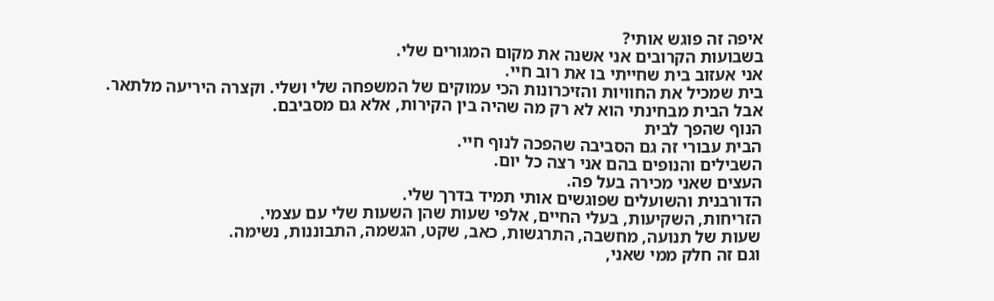איפה זה פוגש אותי?
בשבועות הקרובים אני אשנה את מקום המגורים שלי.
אני אעזוב בית שחייתי בו את רוב חיי.
בית שמכיל את החוויות והזיכרונות הכי עמוקים של המשפחה שלי ושלי. וקצרה היריעה מלתאר.
אבל הבית מבחינתי הוא לא רק מה שהיה בין הקירות, אלא גם מסביבם.
הנוף שהפך לבית
הבית עבורי זה גם הסביבה שהפכה לנוף חיי.
השבילים והנופים בהם אני רצה כל יום.
העצים שאני מכירה בעל פה.
הדורבנית והשועלים שפוגשים אותי תמיד בדרך שלי.
הזריחות, השקיעות, בעלי החיים, אלפי שעות שהן השעות שלי עם עצמי.
שעות של תנועה, מחשבה, התרגשות, כאב, שקט, הגשמה, התבוננות, נשימה.
וגם זה חלק ממי שאני,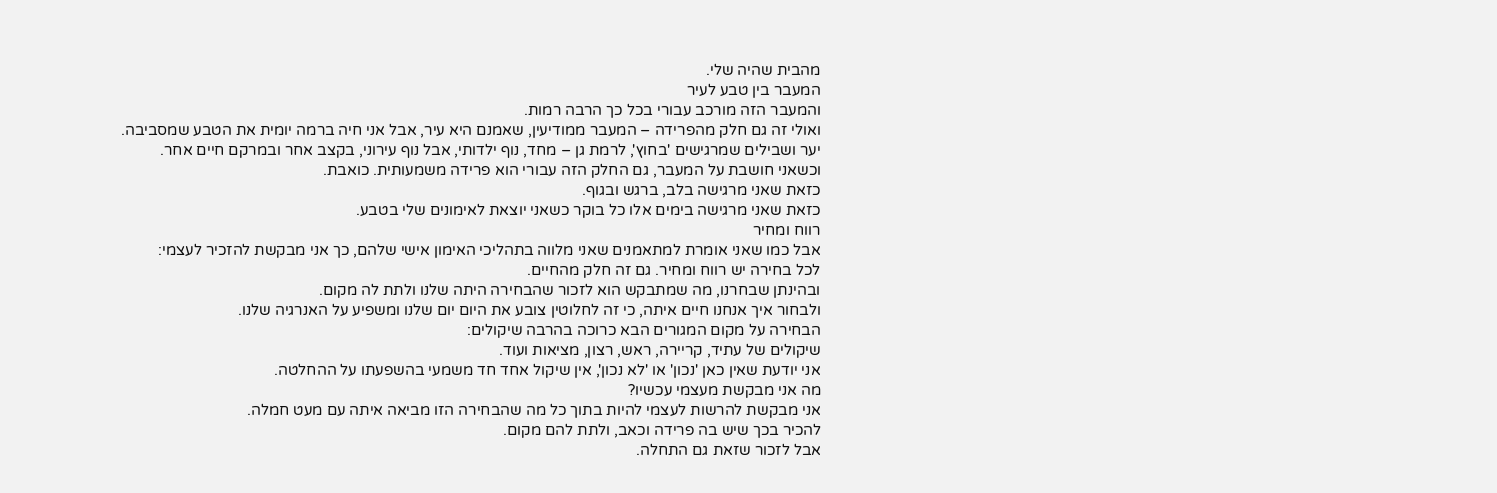מהבית שהיה שלי.
המעבר בין טבע לעיר
והמעבר הזה מורכב עבורי בכל כך הרבה רמות.
ואולי זה גם חלק מהפרידה – המעבר ממודיעין, שאמנם היא עיר, אבל אני חיה ברמה יומית את הטבע שמסביבה.
יער ושבילים שמרגישים 'בחוץ', לרמת גן – מחד, נוף ילדותי, אבל נוף עירוני, בקצב אחר ובמרקם חיים אחר.
וכשאני חושבת על המעבר, גם החלק הזה עבורי הוא פרידה משמעותית. כואבת.
כזאת שאני מרגישה בלב, ברגש ובגוף.
כזאת שאני מרגישה בימים אלו כל בוקר כשאני יוצאת לאימונים שלי בטבע.
רווח ומחיר
אבל כמו שאני אומרת למתאמנים שאני מלווה בתהליכי האימון אישי שלהם, כך אני מבקשת להזכיר לעצמי:
לכל בחירה יש רווח ומחיר. גם זה חלק מהחיים.
ובהינתן שבחרנו, מה שמתבקש הוא לזכור שהבחירה היתה שלנו ולתת לה מקום.
ולבחור איך אנחנו חיים איתה, כי זה לחלוטין צובע את היום יום שלנו ומשפיע על האנרגיה שלנו.
הבחירה על מקום המגורים הבא כרוכה בהרבה שיקולים:
שיקולים של עתיד, קריירה, ראש, רצון, מציאות ועוד.
אני יודעת שאין כאן 'נכון' או 'לא נכון', אין שיקול אחד חד משמעי בהשפעתו על ההחלטה.
מה אני מבקשת מעצמי עכשיו?
אני מבקשת להרשות לעצמי להיות בתוך כל מה שהבחירה הזו מביאה איתה עם מעט חמלה.
להכיר בכך שיש בה פרידה וכאב, ולתת להם מקום.
אבל לזכור שזאת גם התחלה.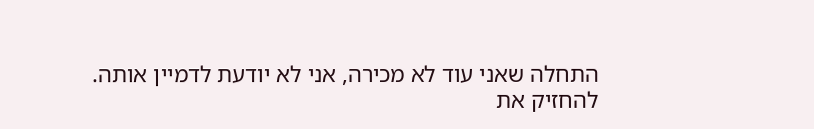התחלה שאני עוד לא מכירה, אני לא יודעת לדמיין אותה.
להחזיק את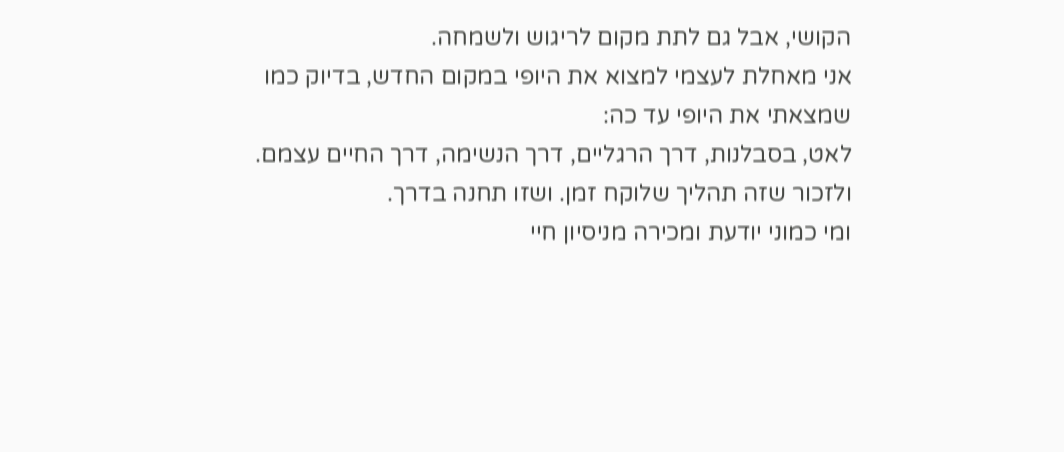הקושי, אבל גם לתת מקום לריגוש ולשמחה.
אני מאחלת לעצמי למצוא את היופי במקום החדש, בדיוק כמו שמצאתי את היופי עד כה:
לאט, בסבלנות, דרך הרגליים, דרך הנשימה, דרך החיים עצמם.
ולזכור שזה תהליך שלוקח זמן. ושזו תחנה בדרך.
ומי כמוני יודעת ומכירה מניסיון חיי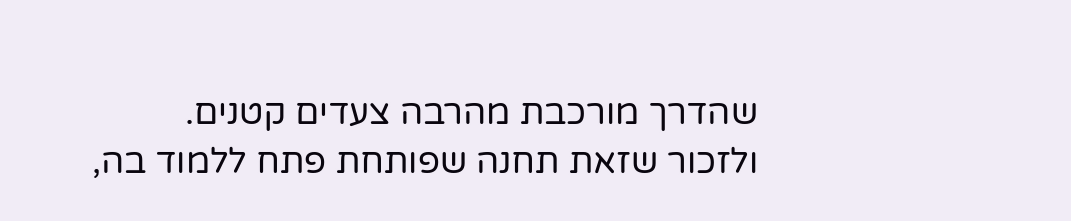שהדרך מורכבת מהרבה צעדים קטנים.
ולזכור שזאת תחנה שפותחת פתח ללמוד בה,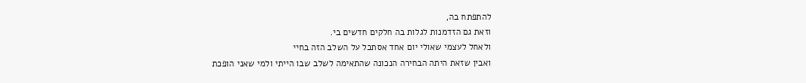להתפתח בה,
וזאת גם הזדמנות לגלות בה חלקים חדשים בי.
ולאחל לעצמי שאולי יום אחד אסתכל על השלב הזה בחיי
ואבין שזאת היתה הבחירה הנכונה שהתאימה לשלב שבו הייתי ולמי שאני הופכת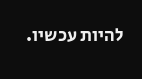להיות עכשיו.